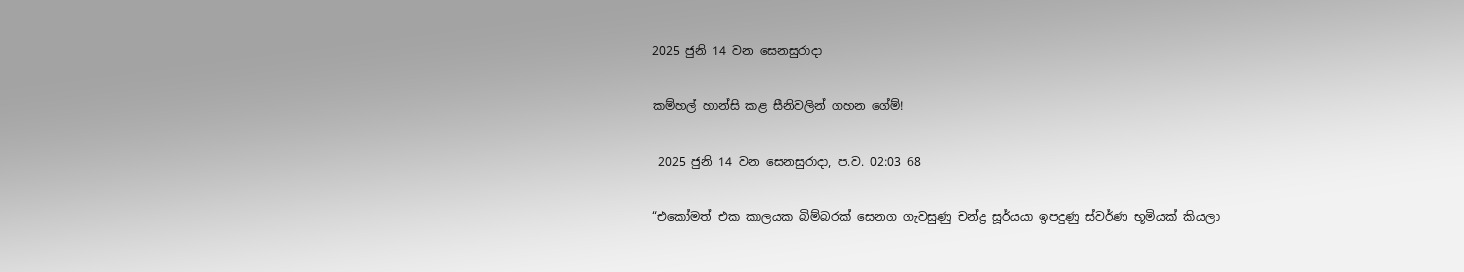2025 ජුනි 14 වන සෙනසුරාදා

කම්හල් හාන්සි කළ සීනිවලින් ගහන ගේම්!

 2025 ජුනි 14 වන සෙනසුරාදා, ප.ව. 02:03 68

“එකෝමත් එක කාලයක බිම්බරක් සෙනග ගැවසුණු චන්ද්‍ර සූර්යයා ඉපදුණු ස්වර්ණ භූමියක් කියලා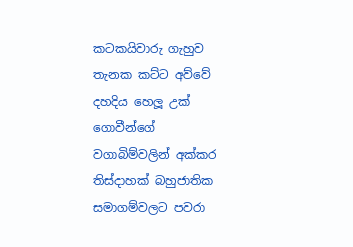කටකයිවාරු ගැහුව තැනක කට්ට අව්වේ දහදිය හෙලූ උක් ගොවීන්ගේ වගාබිම්වලින් අක්කර තිස්දාහක් බහුජාතික සමාගම්වලට පවරා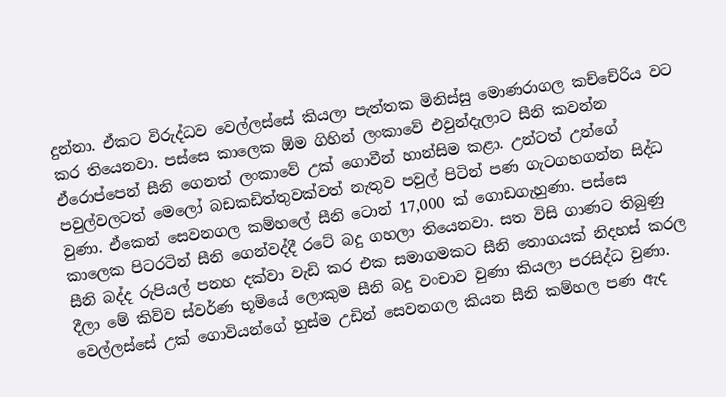දුන්නා. ඒකට විරුද්ධව වෙල්ලස්සේ කියලා පැත්තක මිනිස්සු මොණරාගල කච්චේරිය වට කර තියෙනවා. පස්සෙ කාලෙක ඕම ගිහින් ලංකාවේ එවුන්දැලාට සීනි කවන්න ඒරොප්පෙන් සීනි ගෙනත් ලංකාවේ උක් ගොවීන් හාන්සිම කළා. උන්ටත් උන්ගේ පවුල්වලටත් මෙලෝ බඩකඩිත්තුවක්වත් නැතුව පවුල් පිටින් පණ ගැටගහගන්න සිද්ධ වුණා. ඒකෙන් සෙවනගල කම්හලේ සීනි ටොන් 17,000 ක් ගොඩගැහුණා. පස්සෙ කාලෙක පිටරටින් සීනි ගෙන්වද්දී රටේ බදු ගහලා තියෙනවා. සත විසි ගාණට තිබුණු සීනි බද්ද රුපියල් පනහ දක්වා වැඩි කර එක සමාගමකට සීනි තොගයක් නිදහස් කරල දීලා මේ කිව්ව ස්වර්ණ භූමියේ ලොකුම සීනි බදු වංචාව වුණා කියලා පරසිද්ධ වුණා. වෙල්ලස්සේ උක් ගොවියන්ගේ හුස්ම උඩින් සෙවනගල කියන සීනි කම්හල පණ ඇද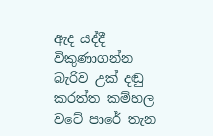ඇද යද්දී විකුණාගන්න බැරිව උක් දඬු කරත්ත කම්හල වටේ පාරේ තැන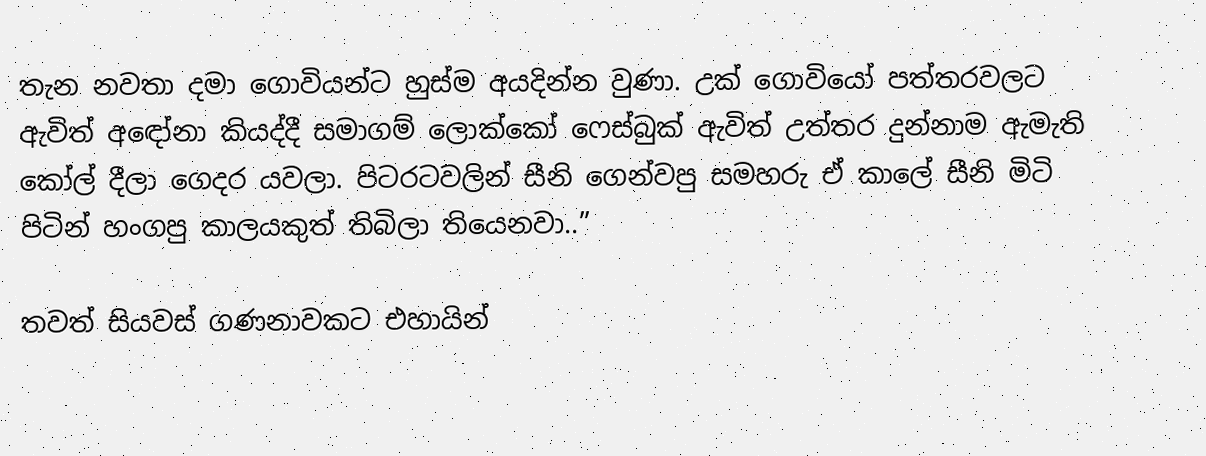තැන නවතා දමා ගොවියන්ට හුස්ම අයදින්න වුණා. උක් ගොවියෝ පත්තරවලට ඇවිත් අඳෝනා කියද්දී සමාගම් ලොක්කෝ ෆෙස්බුක් ඇවිත් උත්තර දුන්නාම ඇමැති කෝල් දීලා ගෙදර යවලා. පිටරටවලින් සීනි ගෙන්වපු සමහරු ඒ කාලේ සීනි මිටි පිටින් හංගපු කාලයකුත් තිබිලා තියෙනවා..”

තවත් සියවස් ගණනාවකට එහායින්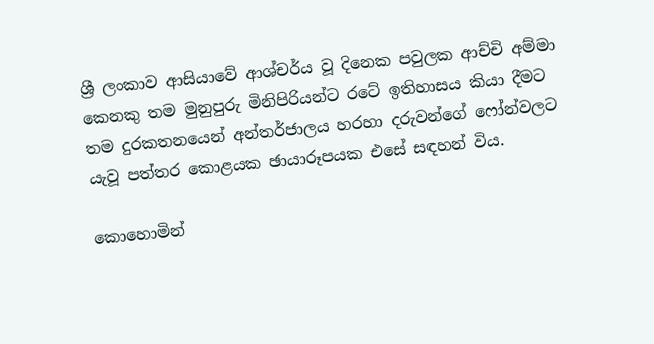ශ්‍රී ලංකාව ආසියාවේ ආශ්චර්ය වූ දිනෙක පවුලක ආච්චි අම්මා කෙනකු තම මුනුපුරු මිනිපිරියන්ට රටේ ඉතිහාසය කියා දීමට තම දුරකතනයෙන් අන්තර්ජාලය හරහා දරුවන්ගේ ෆෝන්වලට යැවූ පත්තර කොළයක ඡායාරූපයක එසේ සඳහන් විය.

කොහොමින්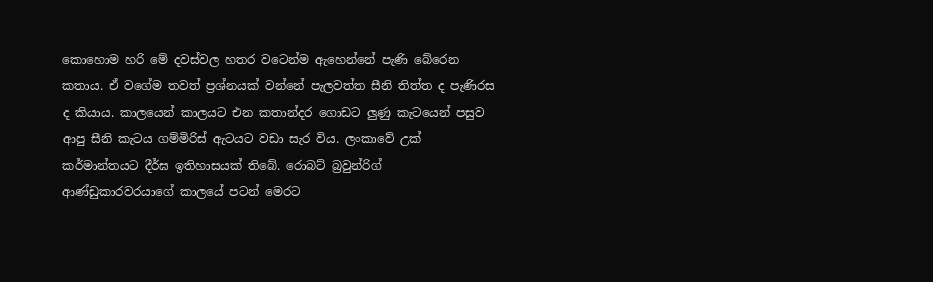කොහොම හරි මේ දවස්වල හතර වටෙන්ම ඇහෙන්නේ පැණි බේරෙන කතාය. ඒ වගේම තවත් ප්‍රශ්නයක් වන්නේ පැලවත්ත සීනි තිත්ත ද පැණිරස ද කියාය. කාලයෙන් කාලයට එන කතාන්දර ගොඩට ලු‍ණු කැටයෙන් පසුව ආපු සීනි කැටය ගම්මිරිස් ඇටයට වඩා සැර විය. ලංකාවේ උක් කර්මාන්තයට දීර්ඝ ඉතිහාසයක් තිබේ. රොබට් බ්‍රවුන්රිග් ආණ්ඩුකාරවරයාගේ කාලයේ පටන් මෙරට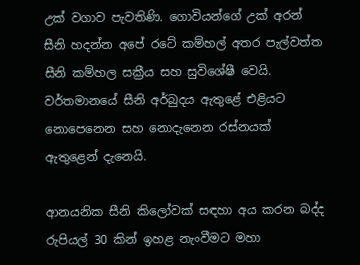උක් වගාව පැවතිණි. ගොවියන්ගේ උක් අරන් සීනි හදන්න අපේ රටේ කම්හල් අතර පැල්වත්ත සීනි කම්හල සක්‍රීය සහ සුවිශේෂී වෙයි. වර්තමානයේ සීනි අර්බුදය ඇතුළේ එළියට නොපෙනෙන සහ නොදැනෙන රස්නයක් ඇතුළෙන් දැනෙයි.

ආනයනික සීනි කිලෝවක් සඳහා අය කරන බද්ද රුපියල් 30 කින් ඉහළ නැංවීමට මහා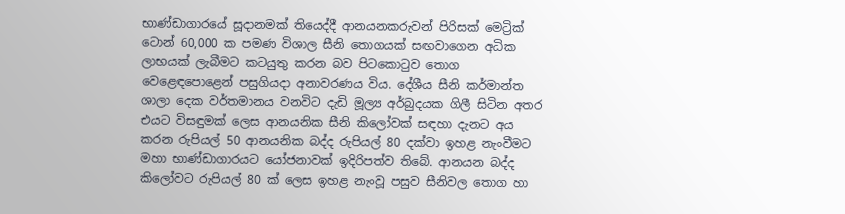භාණ්ඩාගාරයේ සූදානමක් තියෙද්දී ආනයනකරුවන් පිරිසක් මෙට්‍රික් ටොන් 60,000 ක පමණ විශාල සීනි තොගයක් සඟවාගෙන අධික ලාභයක් ලැබීමට කටයුතු කරන බව පිටකොටුව තොග වෙ‍ළෙඳපොළෙන් පසුගියදා අනාවරණය විය. දේශීය සීනි කර්මාන්ත ශාලා දෙක වර්තමානය වනවිට දැඩි මූල්‍ය අර්බුදයක ගිලී සිටින අතර එයට විසඳුමක් ලෙස ආනයනික සීනි කිලෝවක් සඳහා දැනට අය කරන රුපියල් 50 ආනයනික බද්ද රුපියල් 80 දක්වා ඉහළ නැංවීමට මහා භාණ්ඩාගාරයට යෝජනාවක් ඉදිරිපත්ව තිබේ. ආනයන බද්ද කිලෝවට රුපියල් 80 ක් ලෙස ඉහළ නැංවූ පසුව සීනිවල තොග හා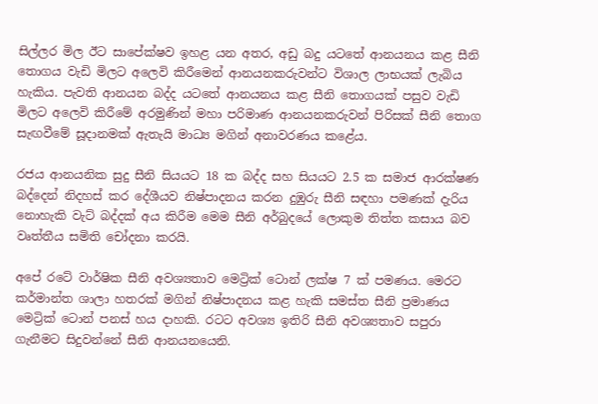සිල්ලර මිල ඊට සාපේක්ෂව ඉහළ යන අතර, අඩු බදු යටතේ ආනයනය කළ සීනි තොගය වැඩි මිලට අලෙවි කිරීමෙන් ආනයනකරුවන්ට විශාල ලාභයක් ලැබිය හැකිය. පැවති ආනයන බද්ද යටතේ ආනයනය කළ සීනි තොගයක් පසුව වැඩි මිලට අලෙවි කිරීමේ අරමුණින් මහා පරිමාණ ආනයනකරුවන් පිරිසක් සීනි තොග සැඟවීමේ සූදානමක් ඇතැයි මාධ්‍ය මගින් අනාවරණය කළේය.

රජය ආනයනික සුදු සීනි සියයට 18 ක බද්ද සහ සියයට 2.5 ක සමාජ ආරක්ෂණ බද්දෙන් නිදහස් කර දේශීයව නිෂ්පාදනය කරන දුඹුරු සීනි සඳහා පමණක් දැරිය නොහැකි වැට් බද්දක් අය කිරීම මෙම සීනි අර්බුදයේ ලොකුම තිත්ත කසාය බව වෘත්තීය සමිති චෝදනා කරයි.

අපේ රටේ වාර්ෂික සීනි අවශ්‍යතාව මෙට්‍රික් ටොන් ලක්ෂ 7 ක් පමණය. මෙරට කර්මාන්ත ශාලා හතරක් මගින් නිෂ්පාදනය කළ හැකි සමස්ත සීනි ප්‍රමාණය මෙට්‍රික් ටොන් පනස් හය දාහකි. රටට අවශ්‍ය ඉතිරි සීනි අවශ්‍යතාව සපුරා ගැනීමට සිදුවන්නේ සීනි ආනයනයෙනි.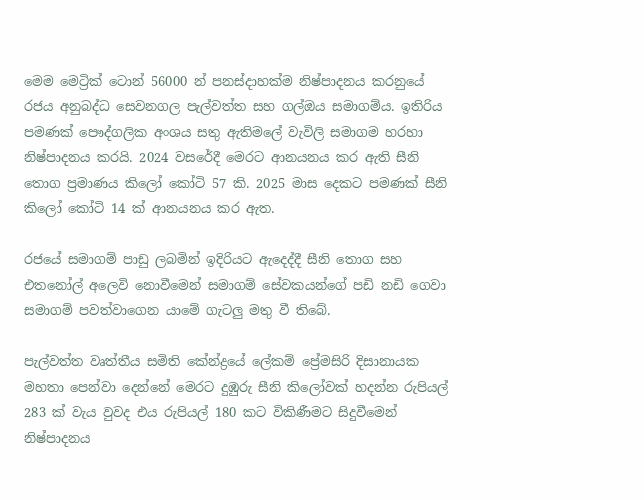මෙම මෙට්‍රික් ටොන් 56000 න් පනස්දාහක්ම නිෂ්පාදනය කරනුයේ රජය අනුබද්ධ සෙවනගල පැල්වත්ත සහ ගල්ඔය සමාගම්ය. ඉතිරිය පමණක් පෞද්ගලික අංශය සතු ඇතිමලේ වැවිලි සමාගම හරහා නිෂ්පාදනය කරයි. 2024 වසරේදී මෙරට ආනයනය කර ඇති සීනි තොග ප්‍රමාණය කිලෝ කෝටි 57 කි. 2025 මාස දෙකට පමණක් සීනි කිලෝ කෝටි 14 ක් ආනයනය කර ඇත.

රජයේ සමාගම් පාඩු ලබමින් ඉදිරියට ඇදෙද්දී සීනි තොග සහ එතනෝල් අලෙවි නොවීමෙන් සමාගම් සේවකයන්ගේ පඩි නඩි ගෙවා සමාගම් පවත්වාගෙන යාමේ ගැටලු‍ මතු වී තිබේ.

පැල්වත්ත වෘත්තීය සමිති කේන්ද්‍රයේ ලේකම් ප්‍රේමසිරි දිසානායක මහතා පෙන්වා දෙන්නේ මෙරට දුඹුරු සීනි කිලෝවක් හදන්න රුපියල් 283 ක් වැය වුවද එය රුපියල් 180 කට විකිණීමට සිදුවීමෙන් නිෂ්පාදනය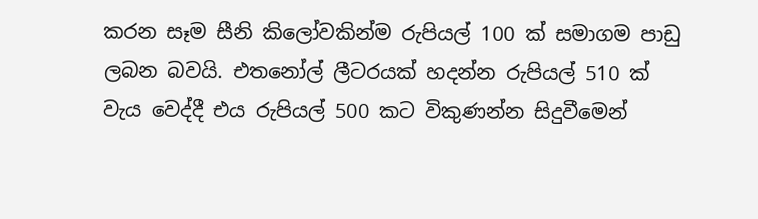කරන සෑම සීනි කිලෝවකින්ම රුපියල් 100 ක් සමාගම පාඩු ලබන බවයි. එතනෝල් ලීටරයක් හදන්න රුපියල් 510 ක් වැය වෙද්දී එය රුපියල් 500 කට විකුණන්න සිදුවීමෙන්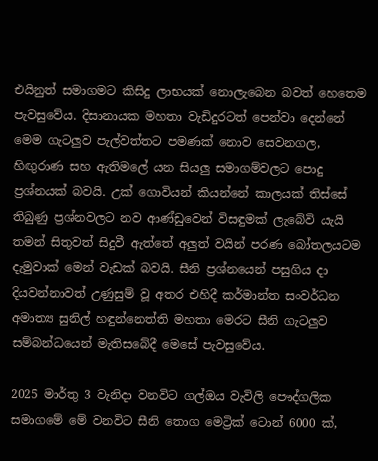එයිනුත් සමාගමට කිසිදු ලාභයක් නොලැබෙන බවත් හෙතෙම පැවසුවේය. දිසානායක මහතා වැඩිදුරටත් පෙන්වා දෙන්නේ මෙම ගැටලු‍ව පැල්වත්තට පමණක් නොව සෙවනගල, හිඟු‍රාණ සහ ඇතිමලේ යන සියලු‍ සමාගම්වලට පොදු ප්‍රශ්නයක් බවයි. උක් ගොවියන් කියන්නේ කාලයක් තිස්සේ තිබුණු ප්‍රශ්නවලට නව ආණ්ඩුවෙන් විසඳුමක් ලැබේවි යැයි තමන් සිතුවත් සිදුවී ඇත්තේ අලු‍ත් වයින් පරණ බෝතලයටම දැමුවාක් මෙන් වැඩක් බවයි. සීනි ප්‍රශ්නයෙන් පසුගිය දා දියවන්නාවත් උණුසුම් වූ අතර එහිදී කර්මාන්ත සංවර්ධන අමාත්‍ය සුනිල් හඳුන්නෙත්ති මහතා මෙරට සීනි ගැටලු‍ව සම්බන්ධයෙන් මැතිසබේදී මෙසේ පැවසුවේය.

2025 මාර්තු 3 වැනිදා වනවිට ගල්ඔය වැවිලි පෞද්ගලික සමාගමේ මේ වනවිට සීනි තොග මෙට්‍රික් ටොන් 6000 ක්,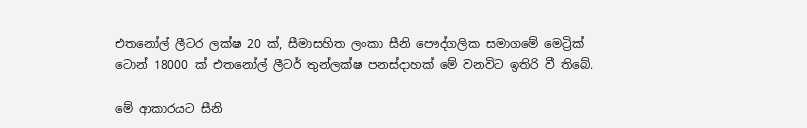එතනෝල් ලීටර ලක්ෂ 20 ක්, සීමාසහිත ලංකා සීනි පෞද්ගලික සමාගමේ මෙට්‍රික් ටොන් 18000 ක් එතනෝල් ලීටර් තුන්ලක්ෂ පනස්දාහක් මේ වනවිට ඉතිරි වී තිබේ.

මේ ආකාරයට සීනි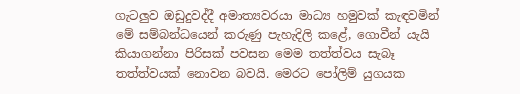ගැටලු‍ව ඔඩුදුවද්දී අමාත්‍යවරයා මාධ්‍ය හමුවක් කැඳවමින් මේ සම්බන්ධයෙන් කරුණු පැහැදිලි කළේ, ගොවීන් යැයි කියාගන්නා පිරිසක් පවසන මෙම තත්ත්වය සැබෑ තත්ත්වයක් නොවන බවයි. මෙරට පෝලිම් යුගයක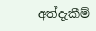අත්දැකීම්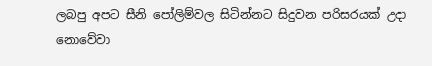ලබපු අපට සීනි පෝලිම්වල සිටින්නට සිදුවන පරිසරයක් උදා නොවේවා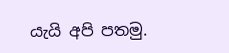යැයි අපි පතමු.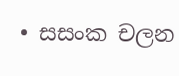• සසංක චලන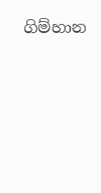ගිම්හාන